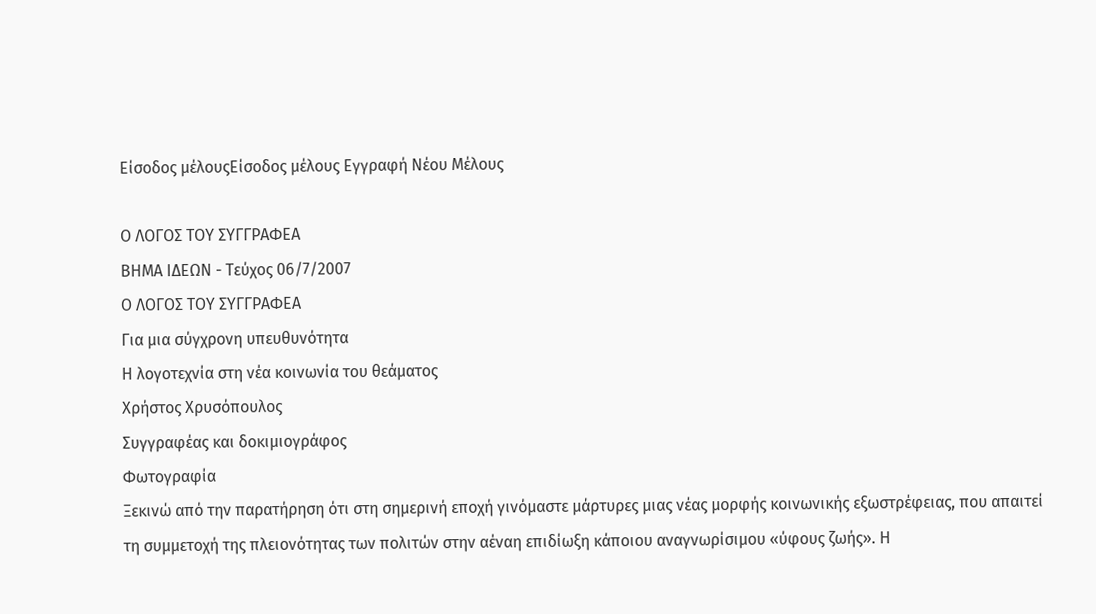Είσοδος μέλουςΕίσοδος μέλους Εγγραφή Νέου Μέλους

Ο ΛΟΓΟΣ ΤΟΥ ΣΥΓΓΡΑΦΕΑ
ΒΗΜΑ ΙΔΕΩΝ - Τεύχος 06/7/2007
Ο ΛΟΓΟΣ ΤΟΥ ΣΥΓΓΡΑΦΕΑ
Για μια σύγχρονη υπευθυνότητα
Η λογοτεχνία στη νέα κοινωνία του θεάματος
Χρήστος Χρυσόπουλος
Συγγραφέας και δοκιμιογράφος
Φωτογραφία
Ξεκινώ από την παρατήρηση ότι στη σημερινή εποχή γινόμαστε μάρτυρες μιας νέας μορφής κοινωνικής εξωστρέφειας, που απαιτεί τη συμμετοχή της πλειονότητας των πολιτών στην αέναη επιδίωξη κάποιου αναγνωρίσιμου «ύφους ζωής». Η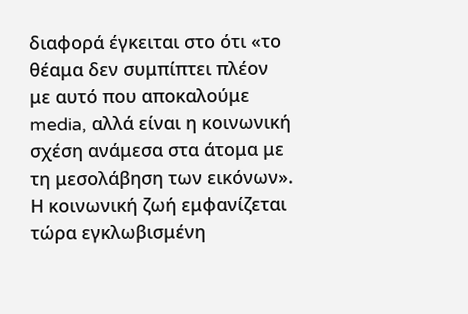διαφορά έγκειται στο ότι «το θέαμα δεν συμπίπτει πλέον με αυτό που αποκαλούμε media, αλλά είναι η κοινωνική σχέση ανάμεσα στα άτομα με τη μεσολάβηση των εικόνων».
Η κοινωνική ζωή εμφανίζεται τώρα εγκλωβισμένη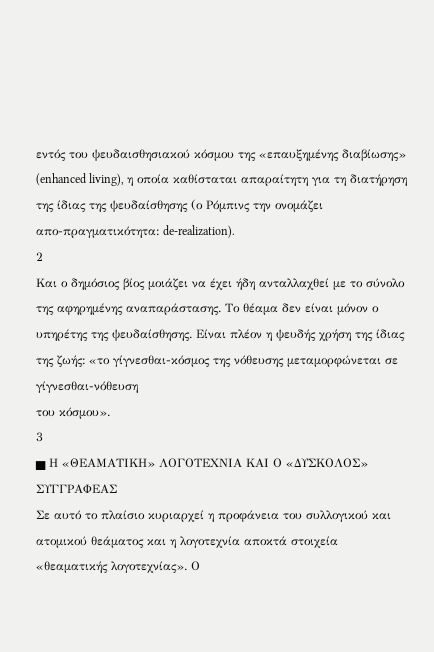εντός του ψευδαισθησιακού κόσμου της «επαυξημένης διαβίωσης» (enhanced living), η οποία καθίσταται απαραίτητη για τη διατήρηση της ίδιας της ψευδαίσθησης (ο Ρόμπινς την ονομάζει
απο-πραγματικότητα: de-realization).
2
Και ο δημόσιος βίος μοιάζει να έχει ήδη ανταλλαχθεί με το σύνολο της αφηρημένης αναπαράστασης. Το θέαμα δεν είναι μόνον ο υπηρέτης της ψευδαίσθησης. Είναι πλέον η ψευδής χρήση της ίδιας της ζωής: «το γίγνεσθαι-κόσμος της νόθευσης μεταμορφώνεται σε γίγνεσθαι-νόθευση
του κόσμου».
3
▅ Η «ΘΕΑΜΑΤΙΚΗ» ΛΟΓΟΤΕΧΝΙΑ ΚΑΙ Ο «ΔΥΣΚΟΛΟΣ» ΣΥΓΓΡΑΦΕΑΣ
Σε αυτό το πλαίσιο κυριαρχεί η προφάνεια του συλλογικού και ατομικού θεάματος και η λογοτεχνία αποκτά στοιχεία «θεαματικής λογοτεχνίας». Ο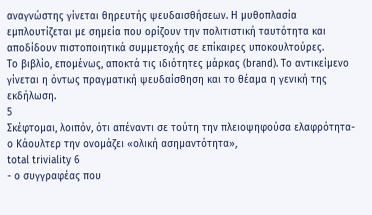αναγνώστης γίνεται θηρευτής ψευδαισθήσεων. Η μυθοπλασία εμπλουτίζεται με σημεία που ορίζουν την πολιτιστική ταυτότητα και αποδίδουν πιστοποιητικά συμμετοχής σε επίκαιρες υποκουλτούρες.
Το βιβλίο, επομένως, αποκτά τις ιδιότητες μάρκας (brand). Το αντικείμενο γίνεται η όντως πραγματική ψευδαίσθηση και το θέαμα η γενική της
εκδήλωση.
5
Σκέφτομαι, λοιπόν, ότι απέναντι σε τούτη την πλειοψηφούσα ελαφρότητα- ο Κάουλτερ την ονομάζει «ολική ασημαντότητα»,
total triviality 6
- ο συγγραφέας που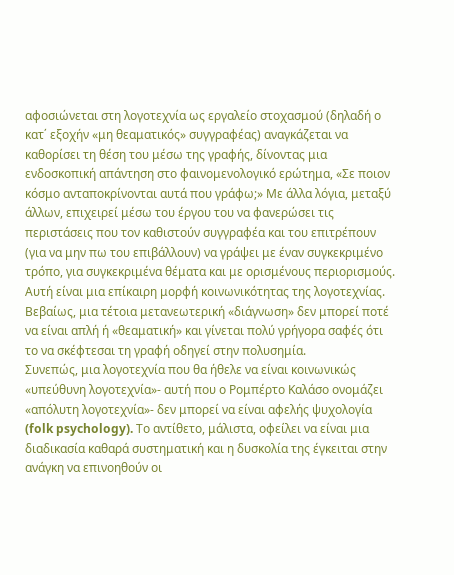αφοσιώνεται στη λογοτεχνία ως εργαλείο στοχασμού (δηλαδή ο κατ΄ εξοχήν «μη θεαματικός» συγγραφέας) αναγκάζεται να καθορίσει τη θέση του μέσω της γραφής, δίνοντας μια ενδοσκοπική απάντηση στο φαινομενολογικό ερώτημα, «Σε ποιον κόσμο ανταποκρίνονται αυτά που γράφω;» Με άλλα λόγια, μεταξύ άλλων, επιχειρεί μέσω του έργου του να φανερώσει τις περιστάσεις που τον καθιστούν συγγραφέα και του επιτρέπουν (για να μην πω του επιβάλλουν) να γράψει με έναν συγκεκριμένο τρόπο, για συγκεκριμένα θέματα και με ορισμένους περιορισμούς. Αυτή είναι μια επίκαιρη μορφή κοινωνικότητας της λογοτεχνίας.
Βεβαίως, μια τέτοια μετανεωτερική «διάγνωση» δεν μπορεί ποτέ να είναι απλή ή «θεαματική» και γίνεται πολύ γρήγορα σαφές ότι το να σκέφτεσαι τη γραφή οδηγεί στην πολυσημία.
Συνεπώς, μια λογοτεχνία που θα ήθελε να είναι κοινωνικώς «υπεύθυνη λογοτεχνία»- αυτή που ο Ρομπέρτο Καλάσο ονομάζει «απόλυτη λογοτεχνία»- δεν μπορεί να είναι αφελής ψυχολογία (folk psychology). Το αντίθετο, μάλιστα, οφείλει να είναι μια διαδικασία καθαρά συστηματική και η δυσκολία της έγκειται στην ανάγκη να επινοηθούν οι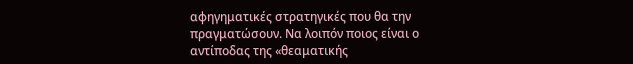αφηγηματικές στρατηγικές που θα την πραγματώσουν. Να λοιπόν ποιος είναι ο αντίποδας της «θεαματικής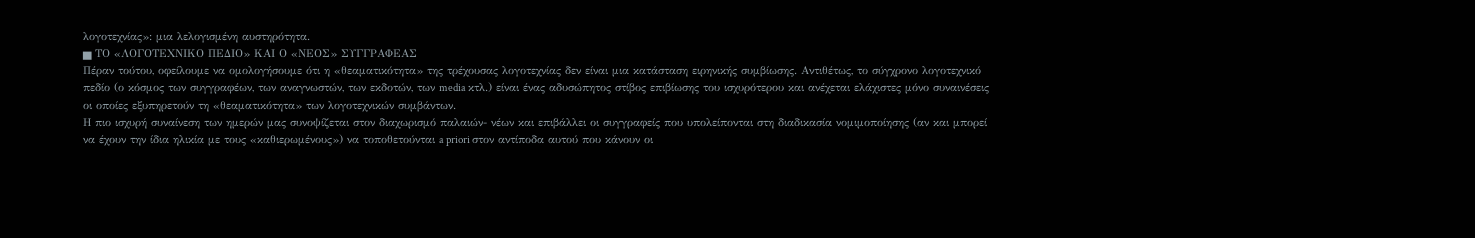λογοτεχνίας»: μια λελογισμένη αυστηρότητα.
▅ ΤΟ «ΛΟΓΟΤΕΧΝΙΚΟ ΠΕΔΙΟ» ΚΑΙ Ο «ΝΕΟΣ» ΣΥΓΓΡΑΦΕΑΣ
Πέραν τούτου, οφείλουμε να ομολογήσουμε ότι η «θεαματικότητα» της τρέχουσας λογοτεχνίας δεν είναι μια κατάσταση ειρηνικής συμβίωσης. Αντιθέτως, το σύγχρονο λογοτεχνικό πεδίο (ο κόσμος των συγγραφέων, των αναγνωστών, των εκδοτών, των media κτλ.) είναι ένας αδυσώπητος στίβος επιβίωσης του ισχυρότερου και ανέχεται ελάχιστες μόνο συναινέσεις οι οποίες εξυπηρετούν τη «θεαματικότητα» των λογοτεχνικών συμβάντων.
Η πιο ισχυρή συναίνεση των ημερών μας συνοψίζεται στον διαχωρισμό παλαιών- νέων και επιβάλλει οι συγγραφείς που υπολείπονται στη διαδικασία νομιμοποίησης (αν και μπορεί να έχουν την ίδια ηλικία με τους «καθιερωμένους») να τοποθετούνται a priori στον αντίποδα αυτού που κάνουν οι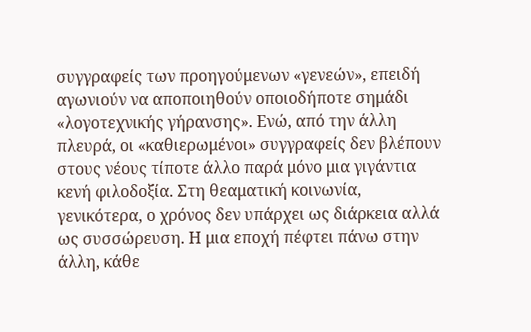συγγραφείς των προηγούμενων «γενεών», επειδή αγωνιούν να αποποιηθούν οποιοδήποτε σημάδι «λογοτεχνικής γήρανσης». Ενώ, από την άλλη πλευρά, οι «καθιερωμένοι» συγγραφείς δεν βλέπουν στους νέους τίποτε άλλο παρά μόνο μια γιγάντια κενή φιλοδοξία. Στη θεαματική κοινωνία, γενικότερα, ο χρόνος δεν υπάρχει ως διάρκεια αλλά ως συσσώρευση. Η μια εποχή πέφτει πάνω στην άλλη, κάθε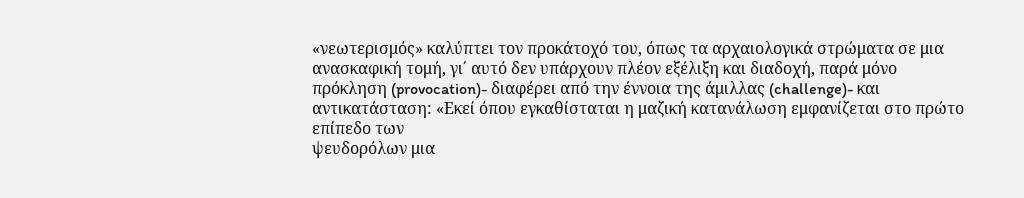«νεωτερισμός» καλύπτει τον προκάτοχό του, όπως τα αρχαιολογικά στρώματα σε μια ανασκαφική τομή, γι΄ αυτό δεν υπάρχουν πλέον εξέλιξη και διαδοχή, παρά μόνο πρόκληση (provocation)- διαφέρει από την έννοια της άμιλλας (challenge)- και αντικατάσταση: «Εκεί όπου εγκαθίσταται η μαζική κατανάλωση εμφανίζεται στο πρώτο επίπεδο των
ψευδορόλων μια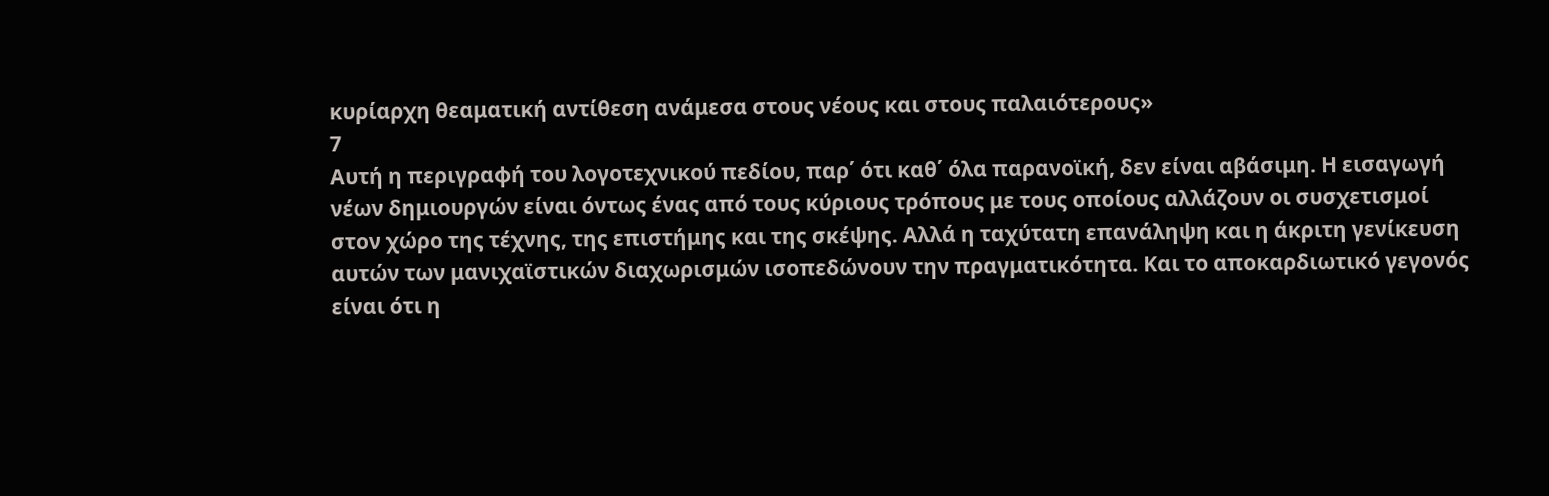κυρίαρχη θεαματική αντίθεση ανάμεσα στους νέους και στους παλαιότερους»
7
Αυτή η περιγραφή του λογοτεχνικού πεδίου, παρ΄ ότι καθ΄ όλα παρανοϊκή, δεν είναι αβάσιμη. Η εισαγωγή νέων δημιουργών είναι όντως ένας από τους κύριους τρόπους με τους οποίους αλλάζουν οι συσχετισμοί στον χώρο της τέχνης, της επιστήμης και της σκέψης. Αλλά η ταχύτατη επανάληψη και η άκριτη γενίκευση αυτών των μανιχαϊστικών διαχωρισμών ισοπεδώνουν την πραγματικότητα. Και το αποκαρδιωτικό γεγονός είναι ότι η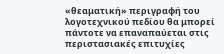«θεαματική» περιγραφή του λογοτεχνικού πεδίου θα μπορεί πάντοτε να επαναπαύεται στις περιστασιακές επιτυχίες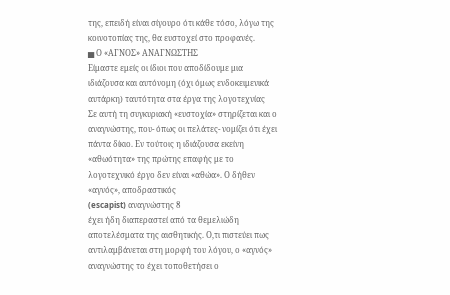της, επειδή είναι σίγουρο ότι κάθε τόσο, λόγω της κοινοτοπίας της, θα ευστοχεί στο προφανές.
▅ Ο «ΑΓΝΟΣ» ΑΝΑΓΝΩΣΤΗΣ
Είμαστε εμείς οι ίδιοι που αποδίδουμε μια ιδιάζουσα και αυτόνομη (όχι όμως ενδοκειμενικά αυτάρκη) ταυτότητα στα έργα της λογοτεχνίας
Σε αυτή τη συγκυριακή «ευστοχία» στηρίζεται και ο αναγνώστης, που- όπως οι πελάτες- νομίζει ότι έχει πάντα δίκιο. Εν τούτοις η ιδιάζουσα εκείνη «αθωότητα» της πρώτης επαφής με το λογοτεχνικό έργο δεν είναι «αθώα». Ο δήθεν «αγνός», αποδραστικός
(escapist) αναγνώστης 8
έχει ήδη διαπεραστεί από τα θεμελιώδη αποτελέσματα της αισθητικής. Ο,τι πιστεύει πως αντιλαμβάνεται στη μορφή του λόγου, ο «αγνός» αναγνώστης το έχει τοποθετήσει ο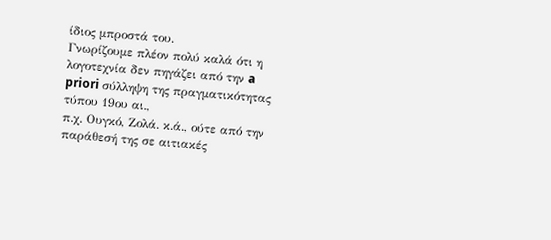ίδιος μπροστά του.
Γνωρίζουμε πλέον πολύ καλά ότι η λογοτεχνία δεν πηγάζει από την a priori σύλληψη της πραγματικότητας τύπου 19ου αι.,
π.χ. Ουγκό, Ζολά. κ.ά., ούτε από την παράθεσή της σε αιτιακές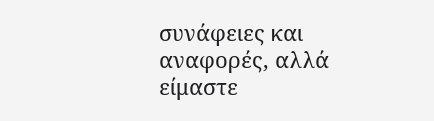συνάφειες και αναφορές, αλλά είμαστε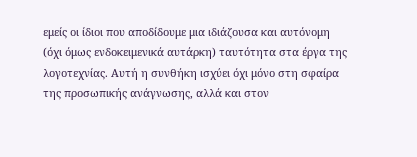εμείς οι ίδιοι που αποδίδουμε μια ιδιάζουσα και αυτόνομη (όχι όμως ενδοκειμενικά αυτάρκη) ταυτότητα στα έργα της λογοτεχνίας. Αυτή η συνθήκη ισχύει όχι μόνο στη σφαίρα της προσωπικής ανάγνωσης, αλλά και στον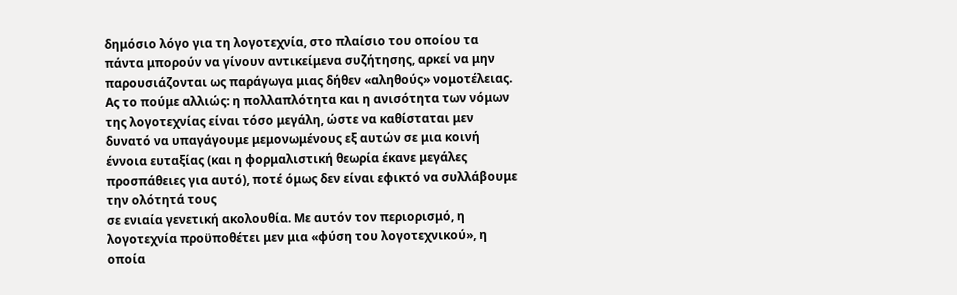δημόσιο λόγο για τη λογοτεχνία, στο πλαίσιο του οποίου τα πάντα μπορούν να γίνουν αντικείμενα συζήτησης, αρκεί να μην παρουσιάζονται ως παράγωγα μιας δήθεν «αληθούς» νομοτέλειας.
Ας το πούμε αλλιώς: η πολλαπλότητα και η ανισότητα των νόμων της λογοτεχνίας είναι τόσο μεγάλη, ώστε να καθίσταται μεν δυνατό να υπαγάγουμε μεμονωμένους εξ αυτών σε μια κοινή έννοια ευταξίας (και η φορμαλιστική θεωρία έκανε μεγάλες προσπάθειες για αυτό), ποτέ όμως δεν είναι εφικτό να συλλάβουμε την ολότητά τους
σε ενιαία γενετική ακολουθία. Με αυτόν τον περιορισμό, η λογοτεχνία προϋποθέτει μεν μια «φύση του λογοτεχνικού», η οποία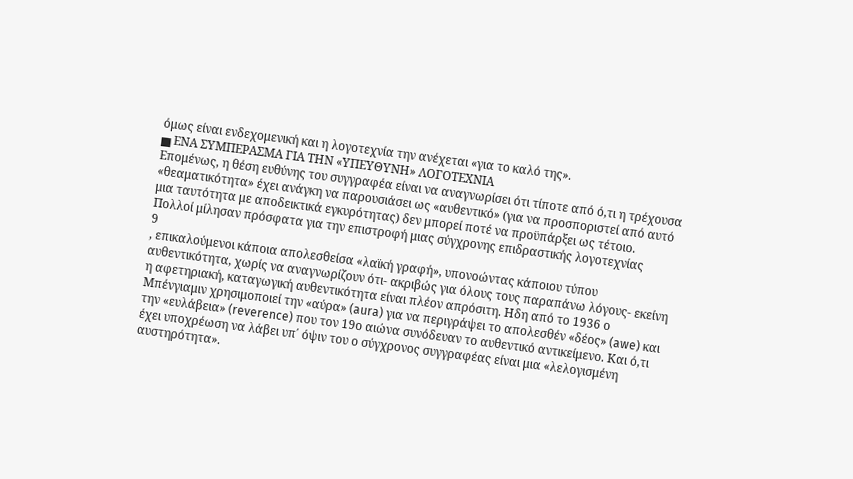όμως είναι ενδεχομενική και η λογοτεχνία την ανέχεται «για το καλό της».
▅ ΕΝΑ ΣΥΜΠΕΡΑΣΜΑ ΓΙΑ ΤΗΝ «ΥΠΕΥΘΥΝΗ» ΛΟΓΟΤΕΧΝΙΑ
Επομένως, η θέση ευθύνης του συγγραφέα είναι να αναγνωρίσει ότι τίποτε από ό,τι η τρέχουσα «θεαματικότητα» έχει ανάγκη να παρουσιάσει ως «αυθεντικό» (για να προσποριστεί από αυτό μια ταυτότητα με αποδεικτικά εγκυρότητας) δεν μπορεί ποτέ να προϋπάρξει ως τέτοιο.
Πολλοί μίλησαν πρόσφατα για την επιστροφή μιας σύγχρονης επιδραστικής λογοτεχνίας
9
, επικαλούμενοι κάποια απολεσθείσα «λαϊκή γραφή», υπονοώντας κάποιου τύπου αυθεντικότητα, χωρίς να αναγνωρίζουν ότι- ακριβώς για όλους τους παραπάνω λόγους- εκείνη η αφετηριακή, καταγωγική αυθεντικότητα είναι πλέον απρόσιτη. Ηδη από το 1936 ο Μπένγιαμιν χρησιμοποιεί την «αύρα» (aura) για να περιγράψει το απολεσθέν «δέος» (awe) και την «ευλάβεια» (reverence) που τον 19ο αιώνα συνόδευαν το αυθεντικό αντικείμενο. Και ό,τι έχει υποχρέωση να λάβει υπ΄ όψιν του ο σύγχρονος συγγραφέας είναι μια «λελογισμένη αυστηρότητα».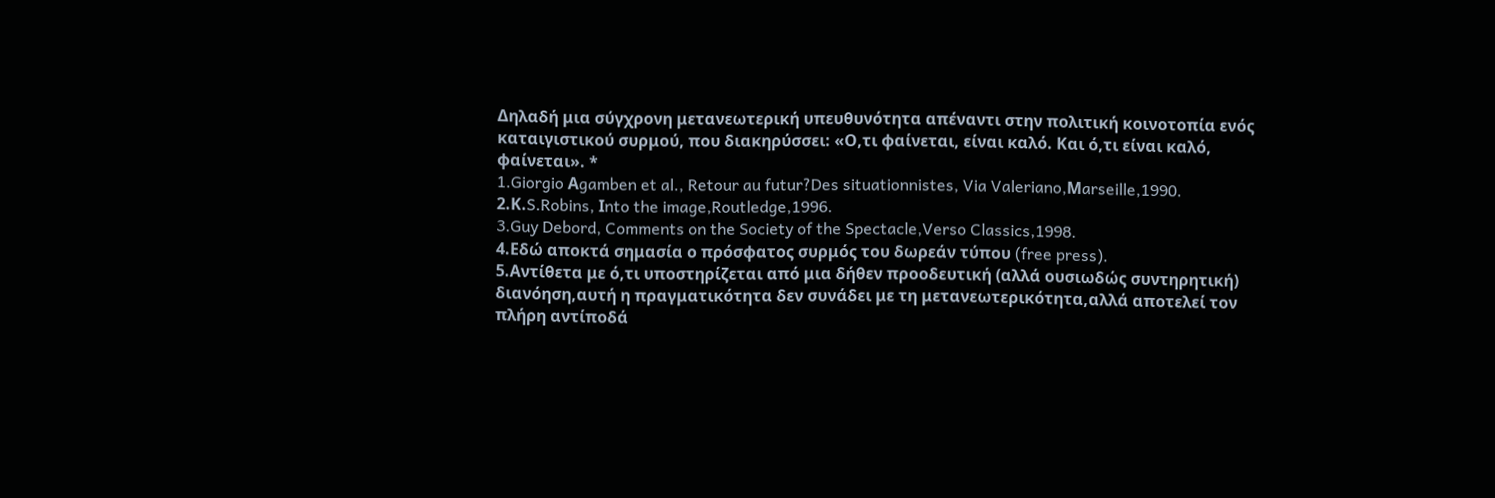Δηλαδή μια σύγχρονη μετανεωτερική υπευθυνότητα απέναντι στην πολιτική κοινοτοπία ενός καταιγιστικού συρμού, που διακηρύσσει: «Ο,τι φαίνεται, είναι καλό. Και ό,τι είναι καλό, φαίνεται». *
1.Giorgio Αgamben et al., Retour au futur?Des situationnistes, Via Valeriano,Μarseille,1990.
2.Κ.S.Robins, Ιnto the image,Routledge,1996.
3.Guy Debord, Comments on the Society of the Spectacle,Verso Classics,1998.
4.Εδώ αποκτά σημασία ο πρόσφατος συρμός του δωρεάν τύπου (free press).
5.Αντίθετα με ό,τι υποστηρίζεται από μια δήθεν προοδευτική (αλλά ουσιωδώς συντηρητική)
διανόηση,αυτή η πραγματικότητα δεν συνάδει με τη μετανεωτερικότητα,αλλά αποτελεί τον πλήρη αντίποδά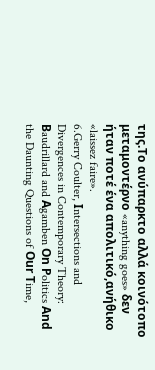της.Το ανύπαρκτο αλλά κοινότοπο μεταμοντέρνο «anything goes» δεν ήταν ποτέ ένα απολιτικό,ανήθικο «laissez faire».
6.Gerry Coulter, Ιntersections and Divergences in Contemporary Theory: Βaudrillard and Αgamben Οn Ρolitics Αnd the Daunting Questions of Οur Τime,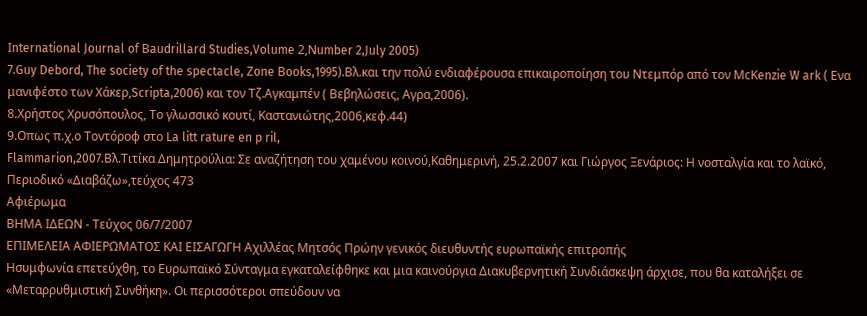Ιnternational Journal of Βaudrillard Studies,Volume 2,Νumber 2,July 2005)
7.Guy Debord, The society of the spectacle, Ζone Βooks,1995).Βλ.και την πολύ ενδιαφέρουσα επικαιροποίηση του Ντεμπόρ από τον ΜcΚenzie W ark ( Ενα μανιφέστο των Χάκερ,Scripta,2006) και τον Τζ.Αγκαμπέν ( Βεβηλώσεις, Αγρα,2006).
8.Χρήστος Χρυσόπουλος, Το γλωσσικό κουτί, Καστανιώτης,2006,κεφ.44)
9.Οπως π.χ.ο Τοντόροφ στο La litt rature en p ril,
Flammarion,2007.Βλ.Τιτίκα Δημητρούλια: Σε αναζήτηση του χαμένου κοινού,Καθημερινή, 25.2.2007 και Γιώργος Ξενάριος: Η νοσταλγία και το λαϊκό, Περιοδικό «Διαβάζω»,τεύχος 473
Αφιέρωμα
ΒΗΜΑ ΙΔΕΩΝ - Τεύχος 06/7/2007
ΕΠΙΜΕΛΕΙΑ ΑΦΙΕΡΩΜΑΤΟΣ ΚΑΙ ΕΙΣΑΓΩΓΗ Αχιλλέας Μητσός Πρώην γενικός διευθυντής ευρωπαϊκής επιτροπής
Hσυμφωνία επετεύχθη, το Ευρωπαϊκό Σύνταγμα εγκαταλείφθηκε και μια καινούργια Διακυβερνητική Συνδιάσκεψη άρχισε, που θα καταλήξει σε «Μεταρρυθμιστική Συνθήκη». Οι περισσότεροι σπεύδουν να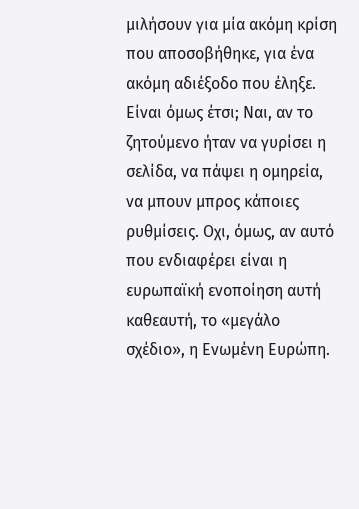μιλήσουν για μία ακόμη κρίση που αποσοβήθηκε, για ένα ακόμη αδιέξοδο που έληξε. Είναι όμως έτσι; Ναι, αν το ζητούμενο ήταν να γυρίσει η σελίδα, να πάψει η ομηρεία, να μπουν μπρος κάποιες ρυθμίσεις. Οχι, όμως, αν αυτό που ενδιαφέρει είναι η ευρωπαϊκή ενοποίηση αυτή καθεαυτή, το «μεγάλο σχέδιο», η Ενωμένη Ευρώπη.